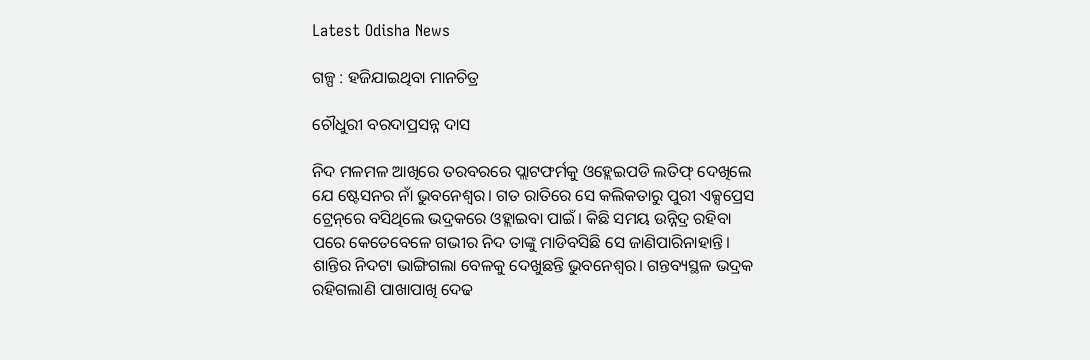Latest Odisha News

ଗଳ୍ପ : ହଜିଯାଇଥିବା ମାନଚିତ୍ର

ଚୌଧୁରୀ ବରଦାପ୍ରସନ୍ନ ଦାସ

ନିଦ ମଳମଳ ଆଖିରେ ତରବରରେ ପ୍ଲାଟଫର୍ମକୁ ଓହ୍ଲେଇପଡି ଲତିଫ୍ ଦେଖିଲେ ଯେ ଷ୍ଟେସନର ନାଁ ଭୁବନେଶ୍ୱର। ଗତ ରାତିରେ ସେ କଲିକତାରୁ ପୁରୀ ଏକ୍ସପ୍ରେସ ଟ୍ରେନ୍‌ରେ ବସିଥିଲେ ଭଦ୍ରକରେ ଓହ୍ଲାଇବା ପାଇଁ। କିଛି ସମୟ ଉନ୍ନିଦ୍ର ରହିବା ପରେ କେତେବେଳେ ଗଭୀର ନିଦ ତାଙ୍କୁ ମାଡିବସିଛି ସେ ଜାଣିପାରିନାହାନ୍ତି। ଶାନ୍ତିର ନିଦଟା ଭାଙ୍ଗିଗଲା ବେଳକୁ ଦେଖୁଛନ୍ତି ଭୁବନେଶ୍ୱର। ଗନ୍ତବ୍ୟସ୍ଥଳ ଭଦ୍ରକ ରହିଗଲାଣି ପାଖାପାଖି ଦେଢ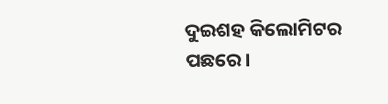ଦୁଇଶହ କିଲୋମିଟର ପଛରେ।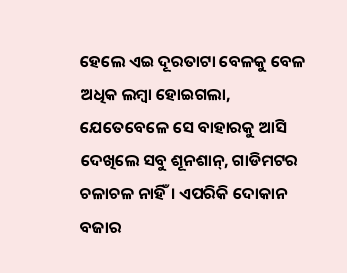ହେଲେ ଏଇ ଦୂରତାଟା ବେଳକୁ ବେଳ ଅଧିକ ଲମ୍ବା ହୋଇଗଲା, ଯେତେବେଳେ ସେ ବାହାରକୁ ଆସି ଦେଖିଲେ ସବୁ ଶୂନଶାନ୍‌, ଗାଡିମଟର ଚଳାଚଳ ନାହିଁ। ଏପରିକି ଦୋକାନ ବଜାର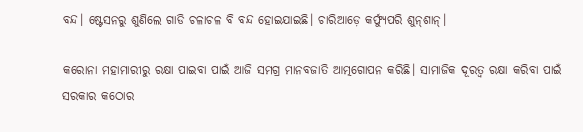ବନ୍ଦ। ଷ୍ଟେସନରୁ ଶୁଣିଲେ ଗାଡି ଚଳାଚଳ ବି ବନ୍ଦ ହୋଇଯାଇଛି। ଚାରିଆଡ଼େ କର୍ଫ୍ୟୁପରି ଶୁନ୍‌ଶାନ୍।

କରୋନା ମହାମାରୀରୁ ରକ୍ଷା ପାଇବା ପାଇଁ ଆଜି ସମଗ୍ର ମାନବଜାତି ଆତ୍ମଗୋପନ କରିଛି। ସାମାଜିକ ଦୂରତ୍ୱ ରକ୍ଷା କରିବା ପାଇଁ ସରକାର କଠୋର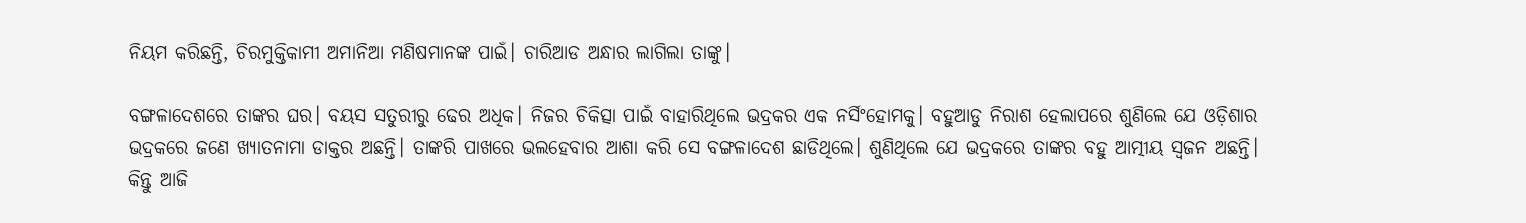ନିୟମ କରିଛନ୍ତି, ଚିରମୁକ୍ତିକାମୀ ଅମାନିଆ ମଣିଷମାନଙ୍କ ପାଇଁ। ଚାରିଆଡ ଅନ୍ଧାର ଲାଗିଲା ତାଙ୍କୁ।

ବଙ୍ଗଳାଦେଶରେ ତାଙ୍କର ଘର। ବୟସ ସତୁରୀରୁ ଢେର ଅଧିକ। ନିଜର ଚିକିତ୍ସା ପାଇଁ ବାହାରିଥିଲେ ଭଦ୍ରକର ଏକ ନର୍ସିଂହୋମକୁ। ବହୁଆଡୁ ନିରାଶ ହେଲାପରେ ଶୁଣିଲେ ଯେ ଓଡ଼ିଶାର ଭଦ୍ରକରେ ଜଣେ ଖ୍ୟାତନାମା ଡାକ୍ତର ଅଛନ୍ତି। ତାଙ୍କରି ପାଖରେ ଭଲହେବାର ଆଶା କରି ସେ ବଙ୍ଗଳାଦେଶ ଛାଡିଥିଲେ। ଶୁଣିଥିଲେ ଯେ ଭଦ୍ରକରେ ତାଙ୍କର ବହୁ ଆତ୍ମୀୟ ସ୍ୱଜନ ଅଛନ୍ତି। କିନ୍ତୁ ଆଜି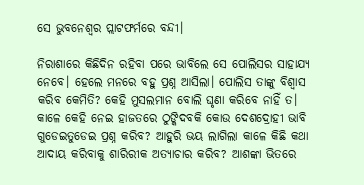ସେ ଭୁବନେଶ୍ୱର ପ୍ଲାଟଫର୍ମରେ ବନ୍ଦୀ।

ନିରାଶାରେ କିଛିଦିନ ରହିବା ପରେ ଭାବିଲେ ସେ ପୋଲିସର ସାହାଯ୍ୟ ନେବେ। ହେଲେ ମନରେ ବହୁ ପ୍ରଶ୍ନ ଆସିଲା। ପୋଲିସ ତାଙ୍କୁ ବିଶ୍ୱାସ କରିବ କେମିତି? କେହି ମୁସଲମାନ ବୋଲି ଘୃଣା କରିବେ ନାହିଁ ତ। କାଳେ କେହି ନେଇ ହାଜତରେ ଠୁଙ୍କିଦବକି କୋଉ ଦେଶଦ୍ରୋହୀ ଭାବି ଗୁଡେଇତୁଡେଇ ପ୍ରଶ୍ନ କରିବ? ଆହୁରି ଭୟ ଲାଗିଲା କାଳେ କିଛି କଥା ଆଦାୟ କରିବାକୁ ଶାରିରୀକ ଅତ୍ୟାଚାର କରିବ? ଆଶଙ୍କା ଭିତରେ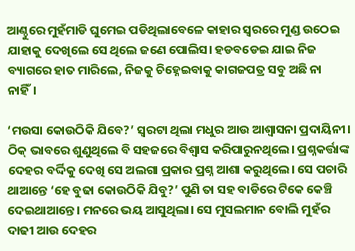ଆଣ୍ଠୁରେ ମୁହଁମାଡି ଘୁମେଇ ପଡିଥିଲାବେଳେ କାହାର ସ୍ୱରରେ ମୁଣ୍ଡ ଉଠେଇ ଯାହାକୁ ଦେଖିଲେ ସେ ଥିଲେ ଜଣେ ପୋଲିସ। ହଡବଡେଇ ଯାଇ ନିଜ ବ୍ୟାଗରେ ହାତ ମାରିଲେ, ନିଜକୁ ଚିହ୍ନେଇବାକୁ କାଗଜପତ୍ର ସବୁ ଅଛି ନା ନାହିଁ।

‘ମଉସା କୋଉଠିକି ଯିବେ?’ ସ୍ୱରଟା ଥିଲା ମଧୁର ଆଉ ଆଶ୍ୱାସନା ପ୍ରଦାୟିନୀ। ଠିକ୍ ଭାବରେ ଶୁଣୁଥିଲେ ବି ସହଜରେ ବିଶ୍ୱାସ କରିପାରୁନଥିଲେ। ପ୍ରଶ୍ନକର୍ତ୍ତାଙ୍କ ଦେହର ବର୍ଦ୍ଦିକୁ ଦେଖି ସେ ଅଲଗା ପ୍ରକାର ପ୍ରଶ୍ନ ଆଶା କରୁଥିଲେ। ସେ ପଚାରି ଥାଆନ୍ତେ ‘ହେ ବୁଢା କୋଉଠିକି ଯିବୁ?’ ପୁଣି ତା ସହ ବାଡିରେ ଟିକେ କେଞ୍ଚି ଦେଇଥାଆନ୍ତେ। ମନରେ ଭୟ ଆସୁଥିଲା। ସେ ମୁସଲମାନ ବୋଲି ମୁହଁର ଦାଢୀ ଆଉ ଦେହର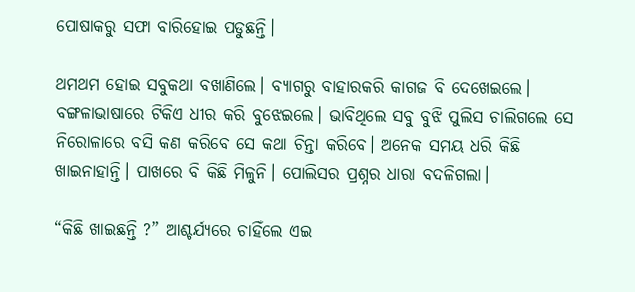ପୋଷାକରୁ ସଫା ବାରିହୋଇ ପଡୁଛନ୍ତି।

ଥମଥମ ହୋଇ ସବୁକଥା ବଖାଣିଲେ। ବ୍ୟାଗରୁ ବାହାରକରି କାଗଜ ବି ଦେଖେଇଲେ। ବଙ୍ଗଳାଭାଷାରେ ଟିକିଏ ଧୀର କରି ବୁଝେଇଲେ। ଭାବିଥିଲେ ସବୁ ବୁଝି ପୁଲିସ ଚାଲିଗଲେ ସେ ନିରୋଳାରେ ବସି କଣ କରିବେ ସେ କଥା ଚିନ୍ତା କରିବେ। ଅନେକ ସମୟ ଧରି କିଛି ଖାଇନାହାନ୍ତି। ପାଖରେ ବି କିଛି ମିଳୁନି। ପୋଲିସର ପ୍ରଶ୍ନର ଧାରା ବଦଳିଗଲା।

“କିଛି ଖାଇଛନ୍ତି ?” ଆଶ୍ଚର୍ଯ୍ୟରେ ଚାହିଁଲେ ଏଇ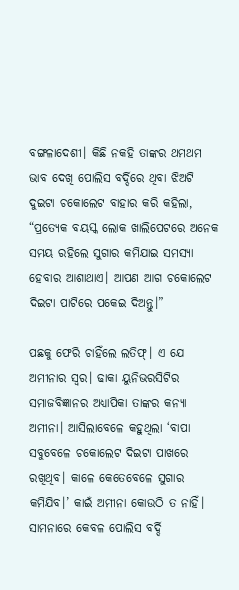ବଙ୍ଗଳାଦେଶୀ। କିଛି ନକହି ତାଙ୍କର ଥମଥମ ଭାବ ଦେଖି ପୋଲିସ ବର୍ଦ୍ଦିରେ ଥିବା ଝିଅଟି ଦୁଇଟା ଚକୋଲେଟ ବାହାର କରି କହିଲା, “ପ୍ରତ୍ୟେକ ବୟସ୍କ ଲୋକ ଖାଲିପେଟରେ ଅନେକ ସମୟ ରହିଲେ ସୁଗାର କମିଯାଇ ସମସ୍ୟା ହେବାର ଆଶାଥାଏ। ଆପଣ ଆଗ ଚକୋଲେଟ ଦିଇଟା ପାଟିରେ ପକେଇ ଦିଅନ୍ତୁ।”

ପଛକୁ ଫେରି ଚାହିଁଲେ ଲତିଫ୍। ଏ ଯେ ଅମୀନାର ସ୍ୱର। ଢାକା ୟୁନିଭରସିଟିର ସମାଜବିଜ୍ଞାନର ଅଧ୍ୟାପିକା ତାଙ୍କର କନ୍ୟା ଅମୀନା। ଆସିଲାବେଳେ କହୁଥିଲା ‘ବାପା ସବୁବେଳେ ଚକୋଲେଟ ଦିଇଟା ପାଖରେ ରଖିଥିବ। କାଳେ କେତେବେଳେ ସୁଗାର କମିଯିବ।’ କାଇଁ ଅମୀନା କୋଉଠି ତ ନାହିଁ। ସାମନାରେ କେବଳ ପୋଲିସ ବର୍ଦ୍ଦି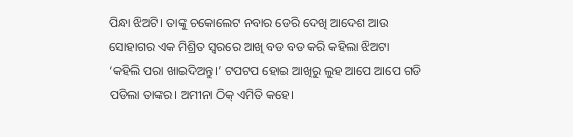ପିନ୍ଧା ଝିଅଟି। ତାଙ୍କୁ ଚକୋଲେଟ ନବାର ଡେରି ଦେଖି ଆଦେଶ ଆଉ ସୋହାଗର ଏକ ମିଶ୍ରିତ ସ୍ୱରରେ ଆଖି ବଡ ବଡ କରି କହିଲା ଝିଅଟା ‘କହିଲି ପରା ଖାଇଦିଅନ୍ତୁ।’ ଟପଟପ ହୋଇ ଆଖିରୁ ଲୁହ ଆପେ ଆପେ ଗଡି ପଡିଲା ତାଙ୍କର। ଅମୀନା ଠିକ୍ ଏମିତି କହେ।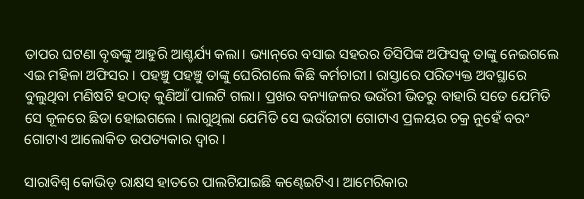ତାପର ଘଟଣା ବୃଦ୍ଧଙ୍କୁ ଆହୁରି ଆଶ୍ଚର୍ଯ୍ୟ କଲା। ଭ୍ୟାନ୍‌ରେ ବସାଇ ସହରର ଡିସିପିଙ୍କ ଅଫିସକୁ ତାଙ୍କୁ ନେଇଗଲେ ଏଇ ମହିଳା ଅଫିସର। ପହଞ୍ଚୁ ପହଞ୍ଚୁ ତାଙ୍କୁ ଘେରିଗଲେ କିଛି କର୍ମଚାରୀ। ରାସ୍ତାରେ ପରିତ୍ୟକ୍ତ ଅବସ୍ଥାରେ ବୁଲୁଥିବା ମଣିଷଟି ହଠାତ୍ କୁଣିଆଁ ପାଲଟି ଗଲା। ପ୍ରଖର ବନ୍ୟାଜଳର ଭଉଁରୀ ଭିତରୁ ବାହାରି ସତେ ଯେମିତି ସେ କୂଳରେ ଛିଡା ହୋଇଗଲେ। ଲାଗୁଥିଲା ଯେମିତି ସେ ଭଉଁରୀଟା ଗୋଟାଏ ପ୍ରଳୟର ଚକ୍ର ନୁହେଁ ବରଂ ଗୋଟାଏ ଆଲୋକିତ ଉପତ୍ୟକାର ଦ୍ୱାର।

ସାରାବିଶ୍ୱ କୋଭିଡ୍ ରାକ୍ଷସ ହାତରେ ପାଲଟିଯାଇଛି କଣ୍ଢେଇଟିଏ। ଆମେରିକାର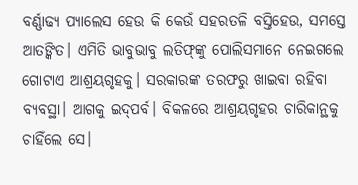ବର୍ଣ୍ଣାଢ୍ୟ ପ୍ୟାଲେସ ହେଉ କି କେଉଁ ସହରତଳି ବସ୍ତିହେଉ, ସମସ୍ତେ ଆତଙ୍କିତ। ଏମିତି ଭାବୁଭାବୁ ଲତିଫ୍‌ଙ୍କୁ ପୋଲିସମାନେ ନେଇଗଲେ ଗୋଟାଏ ଆଶ୍ରୟଗୃହକୁ। ସରକାରଙ୍କ ତରଫରୁ ଖାଇବା ରହିବା ବ୍ୟବସ୍ଥା। ଆଗକୁ ଇଦ୍‌ପର୍ବ। ବିକଳରେ ଆଶ୍ରୟଗୃହର ଚାରିକାନ୍ଥକୁ ଚାହିଁଲେ ସେ।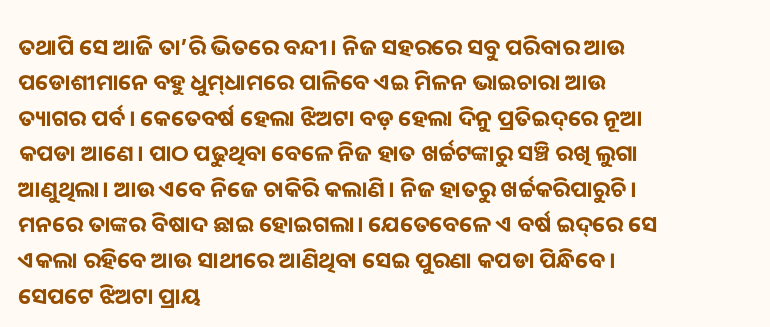ତଥାପି ସେ ଆଜି ତା’ରି ଭିତରେ ବନ୍ଦୀ। ନିଜ ସହରରେ ସବୁ ପରିବାର ଆଉ ପଡୋଶୀମାନେ ବହୁ ଧୁମ୍‌ଧାମରେ ପାଳିବେ ଏଇ ମିଳନ ଭାଇଚାରା ଆଉ ତ୍ୟାଗର ପର୍ବ। କେତେବର୍ଷ ହେଲା ଝିଅଟା ବଡ଼ ହେଲା ଦିନୁ ପ୍ରତିଇଦ୍‌ରେ ନୂଆ କପଡା ଆଣେ। ପାଠ ପଢୁଥିବା ବେଳେ ନିଜ ହାତ ଖର୍ଚ୍ଚଟଙ୍କାରୁ ସଞ୍ଚି ରଖି ଲୁଗା ଆଣୁଥିଲା। ଆଉ ଏବେ ନିଜେ ଚାକିରି କଲାଣି। ନିଜ ହାତରୁ ଖର୍ଚ୍ଚକରିପାରୁଚି। ମନରେ ତାଙ୍କର ବିଷାଦ ଛାଇ ହୋଇଗଲା। ଯେତେବେଳେ ଏ ବର୍ଷ ଇଦ୍‌ରେ ସେ ଏକଲା ରହିବେ ଆଉ ସାଥୀରେ ଆଣିଥିବା ସେଇ ପୁରଣା କପଡା ପିନ୍ଧିବେ। ସେପଟେ ଝିଅଟା ପ୍ରାୟ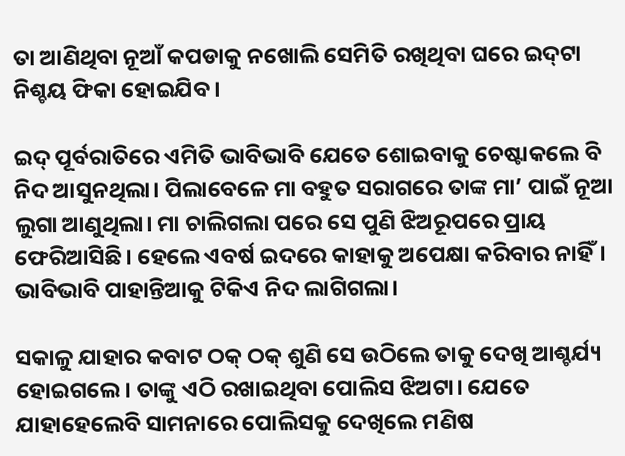ତା ଆଣିଥିବା ନୂଆଁ କପଡାକୁ ନଖୋଲି ସେମିତି ରଖିଥିବା ଘରେ ଇଦ୍‌ଟା ନିଶ୍ଚୟ ଫିକା ହୋଇଯିବ।

ଇଦ୍ ପୂର୍ବରାତିରେ ଏମିତି ଭାବିଭାବି ଯେତେ ଶୋଇବାକୁ ଚେଷ୍ଟାକଲେ ବି ନିଦ ଆସୁନଥିଲା। ପିଲାବେଳେ ମା ବହୁତ ସରାଗରେ ତାଙ୍କ ମା’ ପାଇଁ ନୂଆ ଲୁଗା ଆଣୁଥିଲା। ମା ଚାଲିଗଲା ପରେ ସେ ପୁଣି ଝିଅରୂପରେ ପ୍ରାୟ ଫେରିଆସିଛି। ହେଲେ ଏବର୍ଷ ଇଦରେ କାହାକୁ ଅପେକ୍ଷା କରିବାର ନାହିଁ। ଭାବିଭାବି ପାହାନ୍ତିଆକୁ ଟିକିଏ ନିଦ ଲାଗିଗଲା।

ସକାଳୁ ଯାହାର କବାଟ ଠକ୍ ଠକ୍ ଶୁଣି ସେ ଉଠିଲେ ତାକୁ ଦେଖି ଆଶ୍ଚର୍ଯ୍ୟ ହୋଇଗଲେ। ତାଙ୍କୁ ଏଠି ରଖାଇଥିବା ପୋଲିସ ଝିଅଟା। ଯେତେ ଯାହାହେଲେବି ସାମନାରେ ପୋଲିସକୁ ଦେଖିଲେ ମଣିଷ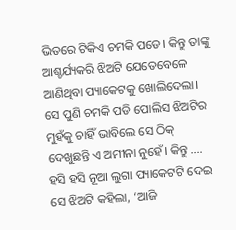ଭିତରେ ଟିକିଏ ଚମକି ପଡେ। କିନ୍ତୁ ତାଙ୍କୁ ଆଶ୍ଚର୍ଯ୍ୟକରି ଝିଅଟି ଯେତେବେଳେ ଆଣିଥିବା ପ୍ୟାକେଟକୁ ଖୋଲିଦେଲା। ସେ ପୁଣି ଚମକି ପଡି ପୋଲିସ ଝିଅଟିର ମୁହଁକୁ ଚାହିଁ ଭାବିଲେ ସେ ଠିକ୍ ଦେଖୁଛନ୍ତି ଏ ଅମୀନା ନୁହେଁ। କିନ୍ତୁ …. ହସି ହସି ନୂଆ ଲୁଗା ପ୍ୟାକେଟଟି ଦେଇ ସେ ଝିଅଟି କହିଲା, ‘ଆଜି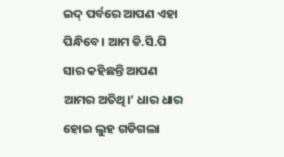ଇଦ୍‌ ପର୍ବରେ ଆପଣ ଏହା ପିନ୍ଧିବେ। ଆମ ଡି.ସି.ପି ସାର କହିଛନ୍ତି ଆପଣ ଆମର ଅତିଥି।’ ଧାର ଧାର ହୋଇ ଲୁହ ଗଡିଗଲା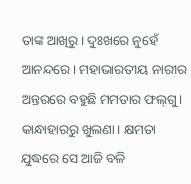ତାଙ୍କ ଆଖିରୁ। ଦୁଃଖରେ ନୁହେଁ ଆନନ୍ଦରେ। ମହାଭାରତୀୟ ନାରୀର ଅନ୍ତରରେ ବହୁଛି ମମତାର ଫଲ୍‌ଗୁ। କାନ୍ଧାହାରରୁ ଖୁଲଣା। କ୍ଷମତା ଯୁଦ୍ଧରେ ସେ ଆଜି ବଳି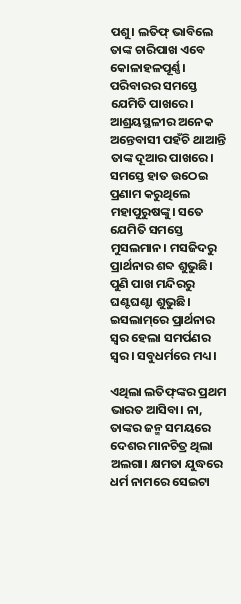ପଶୁ। ଲତିଫ୍ ଭାବିଲେ ତାଙ୍କ ଚାରିପାଖ ଏବେ କୋଳାହଳପୂର୍ଣ୍ଣ। ପରିବାରର ସମସ୍ତେ ଯେମିତି ପାଖରେ। ଆଶ୍ରୟସ୍ଥଳୀର ଅନେକ ଅନ୍ତେବାସୀ ପହଁଚି ଥାଆନ୍ତି ତାଙ୍କ ଦୂଆର ପାଖରେ। ସମସ୍ତେ ହାତ ଉଠେଇ ପ୍ରଣାମ କରୁଥିଲେ ମହାପୁରୁଷଙ୍କୁ। ସତେ ଯେମିତି ସମସ୍ତେ ମୁସଲମାନ। ମସଜିଦରୁ ପ୍ରାର୍ଥନାର ଶବ୍ଦ ଶୁଭୁଛି। ପୁଣି ପାଖ ମନ୍ଦିରରୁ ଘଣ୍ଟଘଣ୍ଟା ଶୁଭୁଛି। ଇସଲାମ୍‌ରେ ପ୍ରାର୍ଥନାର ସ୍ୱର ହେଲା ସମର୍ପଣର ସ୍ୱର। ସବୁଧର୍ମରେ ମଧ୍ୟ।

ଏଥିଲା ଲତିଫ୍‌ଙ୍କର ପ୍ରଥମ ଭାରତ ଆସିବା। ନା, ତାଙ୍କର ଜନ୍ମ ସମୟରେ ଦେଶର ମାନଚିତ୍ର ଥିଲା ଅଲଗା। କ୍ଷମତା ଯୁଦ୍ଧରେ ଧର୍ମ ନାମରେ ସେଇଟା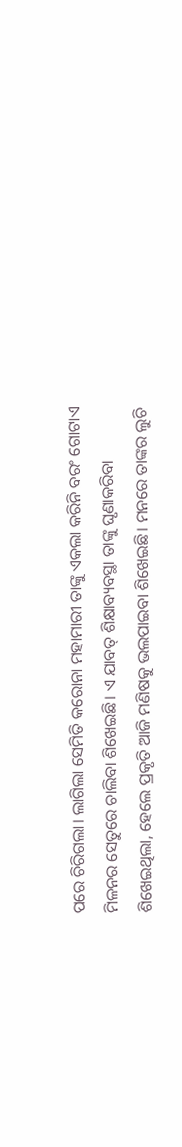ପରେ ଚିରିଗଲା। ଲାଗିଲା ସେମିତି କରୋନା ମହାମାରୀ ତାଙ୍କୁ ଏକଲା କରିନି ବରଂ ଗୋଟାଏ ମିଳନର ସେତୁରେ ଚାଲିବା ଶିଖେଇଛି। ଏ ଯାବତ୍ ଶିକ୍ଷାବ୍ୟବସ୍ଥା ତାଙ୍କୁ ଘୃଣାକରିବା ଶିଖେଇଥିଲା, ହେଲେ ପ୍ରକୃତି ଆଜି ମଣିଷକୁ ଭଲପାଇବା ଶିଖେଇଛି। ମନରେ ତାଙ୍କର ଲୁଚି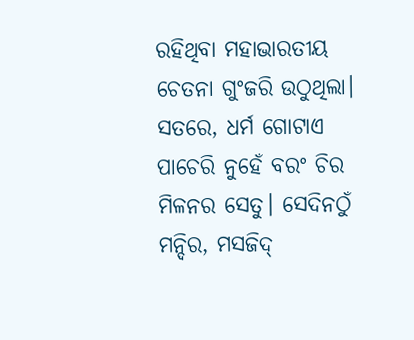ରହିଥିବା ମହାଭାରତୀୟ ଚେତନା ଗୁଂଜରି ଉଠୁଥିଲା। ସତରେ, ଧର୍ମ ଗୋଟାଏ ପାଚେରି ନୁହେଁ ବରଂ ଚିର ମିଳନର ସେତୁ। ସେଦିନଠୁଁ ମନ୍ଦିର, ମସଜିଦ୍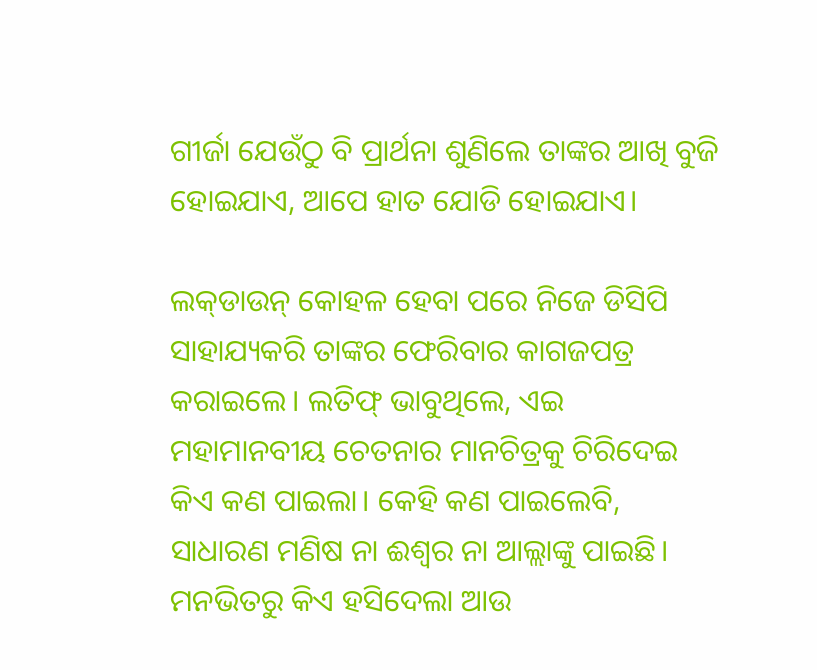ଗୀର୍ଜା ଯେଉଁଠୁ ବି ପ୍ରାର୍ଥନା ଶୁଣିଲେ ତାଙ୍କର ଆଖି ବୁଜି ହୋଇଯାଏ, ଆପେ ହାତ ଯୋଡି ହୋଇଯାଏ।

ଲକ୍‌ଡାଉନ୍ କୋହଳ ହେବା ପରେ ନିଜେ ଡିସିପି ସାହାଯ୍ୟକରି ତାଙ୍କର ଫେରିବାର କାଗଜପତ୍ର କରାଇଲେ। ଲତିଫ୍ ଭାବୁଥିଲେ, ଏଇ ମହାମାନବୀୟ ଚେତନାର ମାନଚିତ୍ରକୁ ଚିରିଦେଇ କିଏ କଣ ପାଇଲା। କେହି କଣ ପାଇଲେବି, ସାଧାରଣ ମଣିଷ ନା ଈଶ୍ୱର ନା ଆଲ୍ଲାଙ୍କୁ ପାଇଛି। ମନଭିତରୁ କିଏ ହସିଦେଲା ଆଉ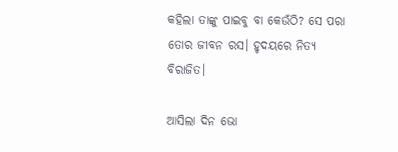କହିଲା ତାଙ୍କୁ ପାଇବୁ ବା କେଉଁଠି? ସେ ପରା ତୋର ଜୀବନ ରସ। ହୃଦୟରେ ନିତ୍ୟ ବିରାଜିତ।

ଆସିଲା ଦିନ ଭୋ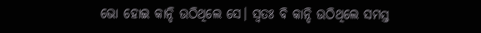ଭୋ ହୋଇ କାନ୍ଦି ଉଠିଥିଲେ ସେ। ସ୍ୱତଃ ବି କାନ୍ଦି ଉଠିଥିଲେ ସମସ୍ତ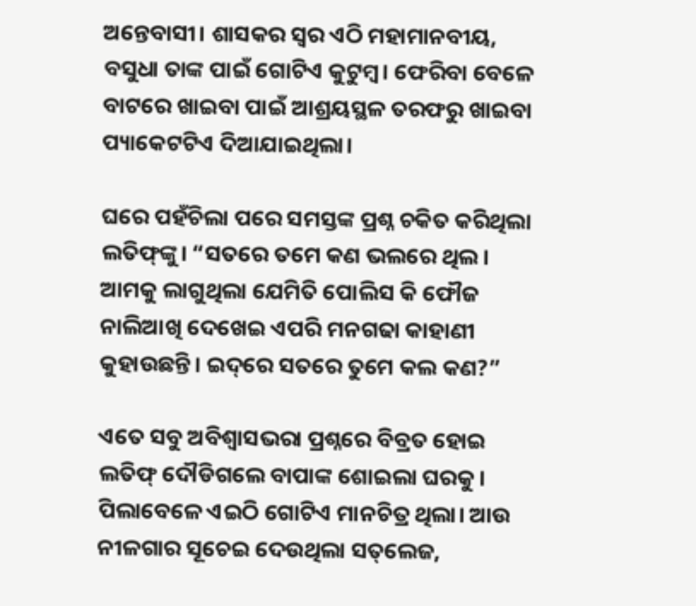ଅନ୍ତେବାସୀ। ଶାସକର ସ୍ୱର ଏଠି ମହାମାନବୀୟ, ବସୁଧା ତାଙ୍କ ପାଇଁ ଗୋଟିଏ କୁଟୁମ୍ବ। ଫେରିବା ବେଳେ ବାଟରେ ଖାଇବା ପାଇଁ ଆଶ୍ରୟସ୍ଥଳ ତରଫରୁ ଖାଇବା ପ୍ୟାକେଟଟିଏ ଦିଆଯାଇଥିଲା।

ଘରେ ପହଁଚିଲା ପରେ ସମସ୍ତଙ୍କ ପ୍ରଶ୍ନ ଚକିତ କରିଥିଲା ଲତିଫ୍‌ଙ୍କୁ। “ସତରେ ତମେ କଣ ଭଲରେ ଥିଲ। ଆମକୁ ଲାଗୁଥିଲା ଯେମିତି ପୋଲିସ କି ଫୌଜ ନାଲିଆଖି ଦେଖେଇ ଏପରି ମନଗଢା କାହାଣୀ କୁହାଉଛନ୍ତି। ଇଦ୍‌ରେ ସତରେ ତୁମେ କଲ କଣ?”

ଏତେ ସବୁ ଅବିଶ୍ୱାସଭରା ପ୍ରଶ୍ନରେ ବିବ୍ରତ ହୋଇ ଲତିଫ୍ ଦୌଡିଗଲେ ବାପାଙ୍କ ଶୋଇଲା ଘରକୁ। ପିଲାବେଳେ ଏଇଠି ଗୋଟିଏ ମାନଚିତ୍ର ଥିଲା। ଆଉ ନୀଳଗାର ସୂଚେଇ ଦେଉଥିଲା ସତ୍‌ଲେଜ,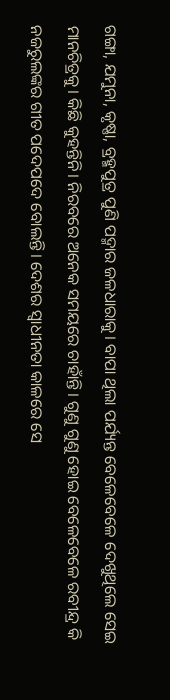ଗଙ୍ଗା, ଯମୁନା, କୃଷ୍ଣା, ବ୍ରହ୍ମପୁତ୍ର ପୁଣି ପଦ୍ମାର ଜଳଧାରାକୁ। ବାପା ଥିଲା ପର୍ଯ୍ୟନ୍ତ ବେଳେବେଳେ ଦେଖୁଥିଲେ ସେଇ ମାନଚିତ୍ରକୁ। କିଛି କୁହନ୍ତିନି। ନିରବରେ ଅନେକ ସମୟରେ ଚାହାଁନ୍ତି। ଗୁଣୁ ଗୁଣୁ ହୋଇ ବେଳେବେଳେ ରବୀନ୍ଦ୍ର କି ନଜରୁଲଙ୍କର ଗୀତ ପଦେପଦେ ବୋଲନ୍ତି। ଦେଶର ସ୍ୱାଧୀନତା କାଳରେ ସେ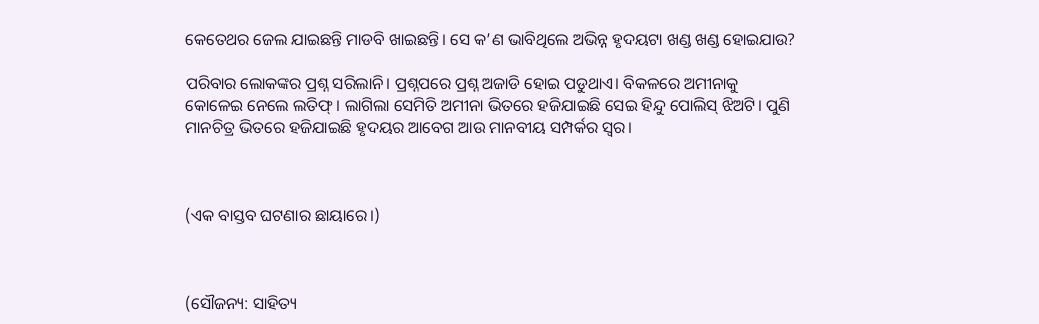କେତେଥର ଜେଲ ଯାଇଛନ୍ତି ମାଡବି ଖାଇଛନ୍ତି। ସେ କ’ଣ ଭାବିଥିଲେ ଅଭିନ୍ନ ହୃଦୟଟା ଖଣ୍ଡ ଖଣ୍ଡ ହୋଇଯାଉ?

ପରିବାର ଲୋକଙ୍କର ପ୍ରଶ୍ନ ସରିଲାନି। ପ୍ରଶ୍ନପରେ ପ୍ରଶ୍ନ ଅଜାଡି ହୋଇ ପଡୁଥାଏ। ବିକଳରେ ଅମୀନାକୁ କୋଳେଇ ନେଲେ ଲତିଫ୍। ଲାଗିଲା ସେମିତି ଅମୀନା ଭିତରେ ହଜିଯାଇଛି ସେଇ ହିନ୍ଦୁ ପୋଲିସ୍ ଝିଅଟି। ପୁଣି ମାନଚିତ୍ର ଭିତରେ ହଜିଯାଇଛି ହୃଦୟର ଆବେଗ ଆଉ ମାନବୀୟ ସମ୍ପର୍କର ସ୍ୱର।



(ଏକ ବାସ୍ତବ ଘଟଣାର ଛାୟାରେ।)



(ସୌଜନ୍ୟ: ସାହିତ୍ୟ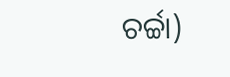ଚର୍ଚ୍ଚା)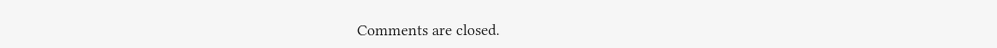Comments are closed.